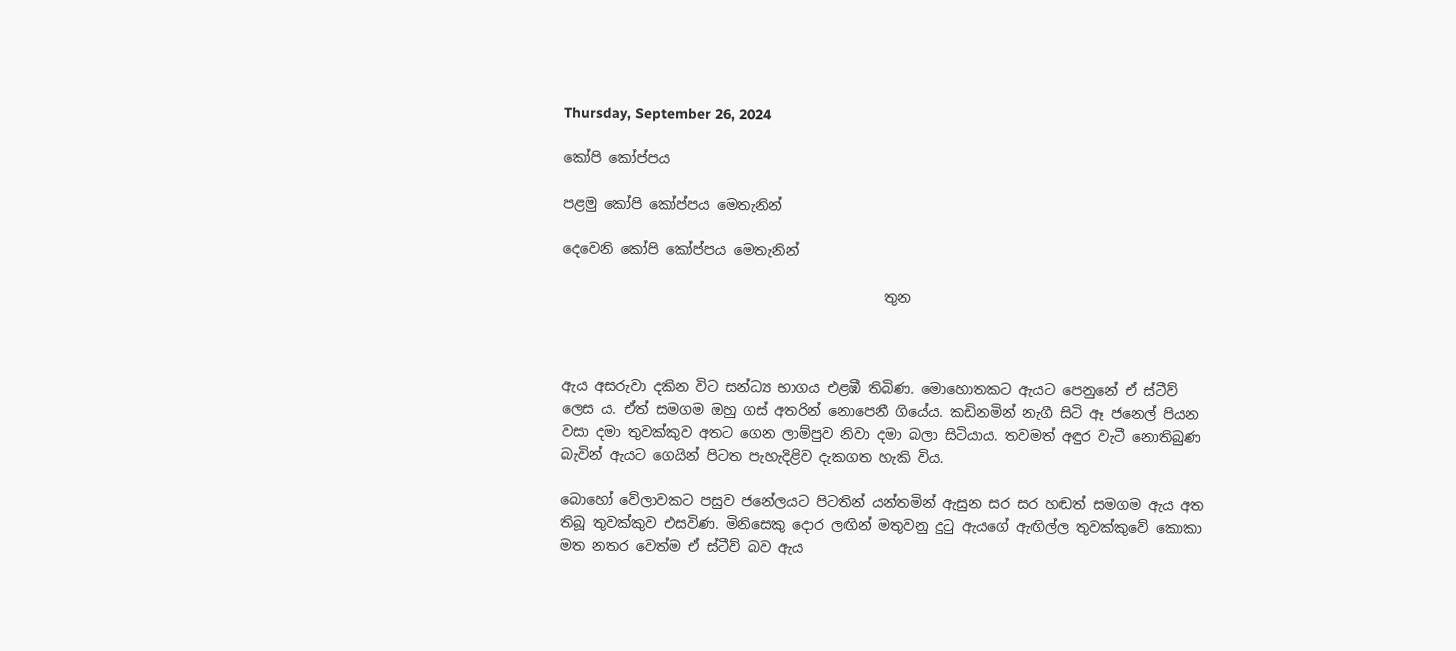Thursday, September 26, 2024

කෝපි කෝප්පය

පළමු කෝපි කෝප්පය මෙතැනින්

දෙවෙනි කෝපි කෝප්පය මෙතැනින්

                                              තුන



ඇය අසරුවා දකින විට සන්ධ්‍ය භාගය එළඹී තිබිණ. මොහොතකට ඇයට පෙනුනේ ඒ ස්ටීව් ලෙස ය. ඒත් සමගම ඔහු ගස් අතරින් නොපෙනී ගියේය. කඩිනමින් නැගී සිටි ඈ ජනෙල් පියන වසා දමා තුවක්කුව අතට ගෙන ලාම්පුව නිවා දමා බලා සිටියාය. තවමත් අඳුර වැටී නොතිබුණ බැවින් ඇයට ගෙයින් පිටත පැහැදිළිව දැකගත හැකි විය.

බොහෝ වේලාවකට පසුව ජනේලයට පිටතින් යන්තමින් ඇසුන සර සර හඬත් සමගම ඇය අත තිබූ තුවක්කුව එසවිණ. මිනිසෙකු දොර ලඟින් මතුවනු දුටු ඇයගේ ඇඟිල්ල තුවක්කුවේ කොකා මත නතර වෙත්ම ඒ ස්ටීව් බව ඇය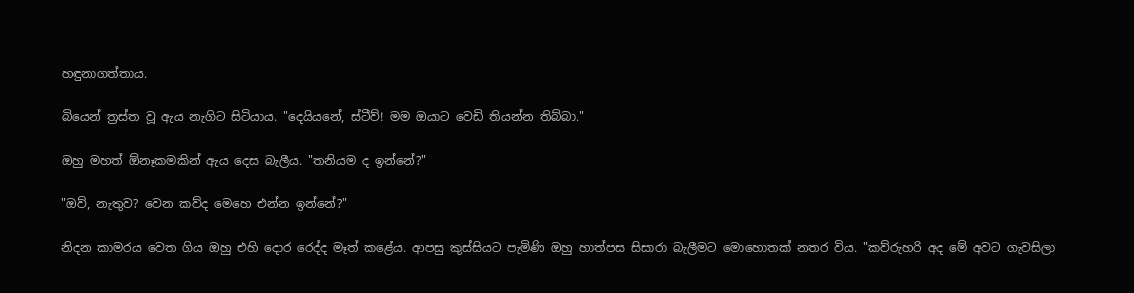හඳුනාගත්තාය.

බියෙන් ත්‍රස්ත වූ ඇය නැගිට සිටියාය. "දෙයියනේ, ස්ටීව්! මම ඔයාට වෙඩි තියන්න තිබ්බා."

ඔහු මහත් ඕනෑකමකින් ඇය දෙස බැලීය. "තනියම ද ඉන්නේ?"

"ඔව්, නැතුව? වෙන කව්ද මෙහෙ එන්න ඉන්නේ?"

නිදන කාමරය වෙත ගිය ඔහු එහි දොර රෙද්ද මෑත් කළේය. ආපසු කුස්සියට පැමිණි ඔහු හාත්පස සිසාරා බැලීමට මොහොතක් නතර විය. "කව්රුහරි අද මේ අවට ගැවසිලා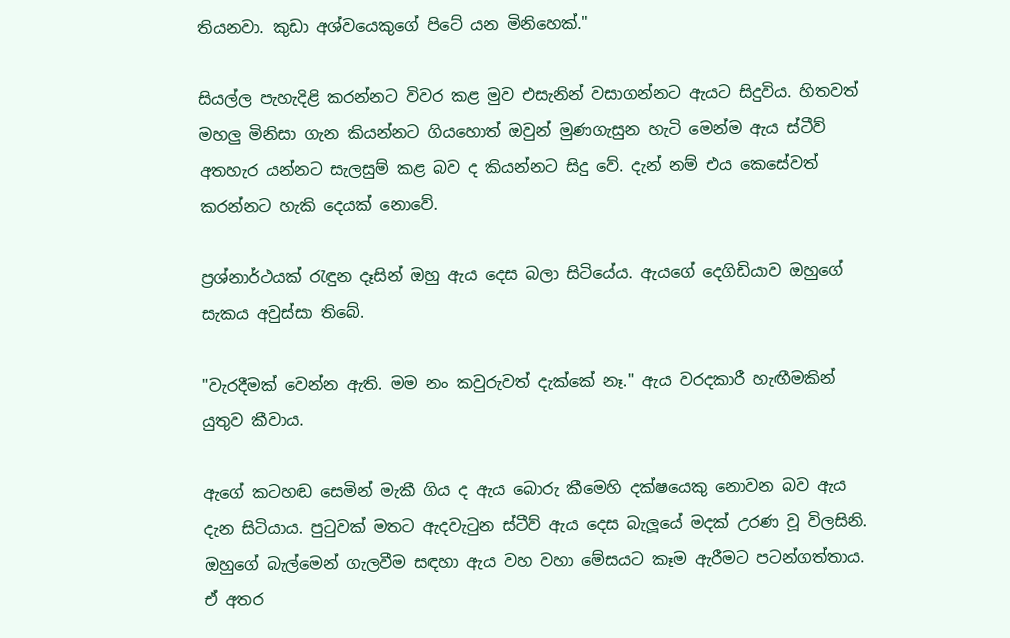තියනවා. කුඩා අශ්වයෙකුගේ පිටේ යන මිනිහෙක්."

සියල්ල පැහැදිළි කරන්නට විවර කළ මුව එසැනින් වසාගන්නට ඇයට සිදුවිය. හිතවත් මහලු මිනිසා ගැන කියන්නට ගියහොත් ඔවුන් මුණගැසුන හැටි මෙන්ම ඇය ස්ටීව් අතහැර යන්නට සැලසුම් කළ බව ද කියන්නට සිදු වේ. දැන් නම් එය කෙසේවත් කරන්නට හැකි දෙයක් නොවේ.

ප්‍රශ්නාර්ථයක් රැඳුන දෑසින් ඔහු ඇය දෙස බලා සිටියේය. ඇයගේ දෙගිඩියාව ඔහුගේ සැකය අවුස්සා තිබේ.

"වැරදීමක් වෙන්න ඇති. මම නං කවුරුවත් දැක්කේ නෑ." ඇය වරදකාරී හැඟීමකින් යුතුව කීවාය.

ඇගේ කටහඬ සෙමින් මැකී ගිය ද ඇය බොරු කීමෙහි දක්ෂයෙකු නොවන බව ඇය දැන සිටියාය. පුටුවක් මතට ඇදවැටුන ස්ටීව් ඇය දෙස බැලූයේ මදක් උරණ වූ විලසිනි. ඔහුගේ බැල්මෙන් ගැලවීම සඳහා ඇය වහ වහා මේසයට කෑම ඇරීමට පටන්ගත්තාය. ඒ අතර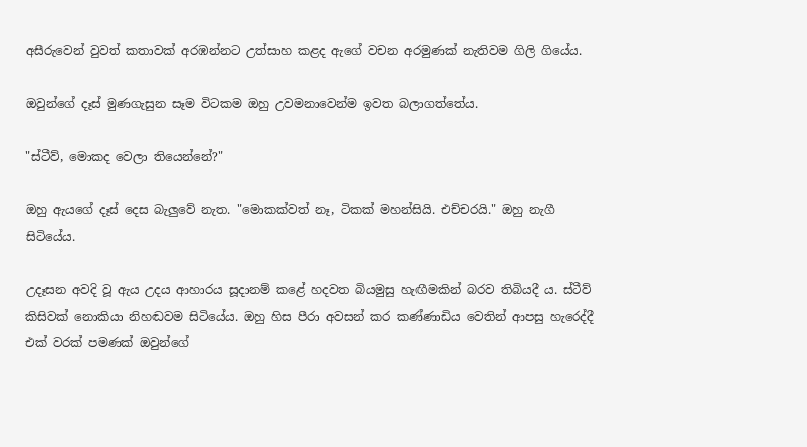අසීරුවෙන් වුවත් කතාවක් අරඹන්නට උත්සාහ කළද ඇගේ වචන අරමුණක් නැතිවම ගිලි ගියේය.

ඔවුන්ගේ දෑස් මුණගැසුන සෑම විටකම ඔහු උවමනාවෙන්ම ඉවත බලාගත්තේය.

"ස්ටීව්, මොකද වෙලා තියෙන්නේ?"

ඔහු ඇයගේ දෑස් දෙස බැලුවේ නැත. "මොකක්වත් නෑ, ටිකක් මහන්සියි. එච්චරයි." ඔහු නැගී සිටියේය.

උදෑසන අවදි වූ ඇය උදය ආහාරය සූදානම් කළේ හදවත බියමුසු හැඟීමකින් බරව තිබියදී ය. ස්ටීව් කිසිවක් නොකියා නිහඬවම සිටියේය. ඔහු හිස පීරා අවසන් කර කණ්ණාඩිය වෙතින් ආපසු හැරෙද්දී එක් වරක් පමණක් ඔවුන්ගේ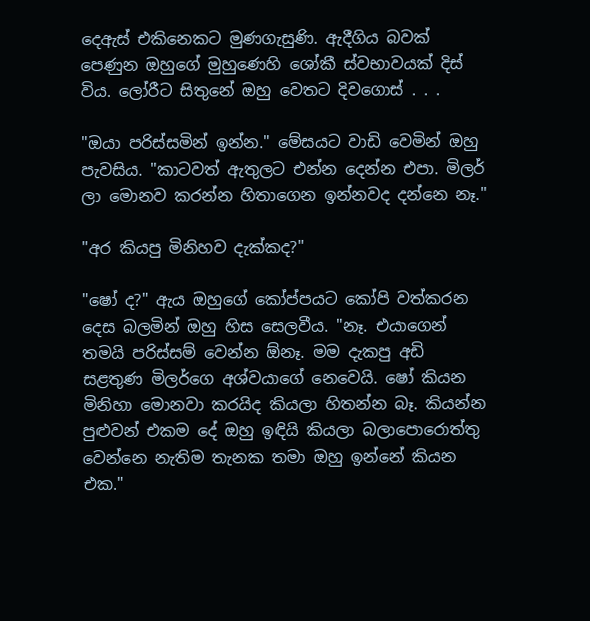දෙඇස් එකිනෙකට මුණගැසුණි. ඇදීගිය බවක් පෙණුන ඔහුගේ මුහුණෙහි ශෝකී ස්වභාවයක් දිස් විය. ලෝරීට සිතුනේ ඔහු වෙතට දිවගොස් . . .

"ඔයා පරිස්සමින් ඉන්න." මේසයට වාඩි වෙමින් ඔහු පැවසිය. "කාටවත් ඇතුලට එන්න දෙන්න එපා. මිලර් ලා මොනව කරන්න හිතාගෙන ඉන්නවද දන්නෙ නෑ."

"අර කියපු මිනිහව දැක්කද?"

"ෂෝ ද?" ඇය ඔහුගේ කෝප්පයට කෝපි වත්කරන දෙස බලමින් ඔහු හිස සෙලවීය. "නෑ. එයාගෙන් තමයි පරිස්සම් වෙන්න ඕනෑ. මම දැකපු අඩි සළතුණ මිලර්ගෙ අශ්වයාගේ නෙවෙයි. ෂෝ කියන මිනිහා මොනවා කරයිද කියලා හිතන්න බෑ. කියන්න පුළුවන් එකම දේ ඔහු ඉඳියි කියලා බලාපොරොත්තු වෙන්නෙ නැතිම තැනක තමා ඔහු ඉන්නේ කියන එක."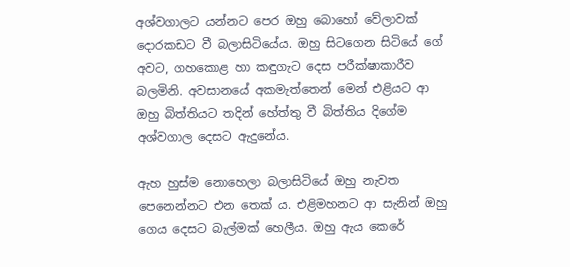අශ්වගාලට යන්නට පෙර ඔහු බොහෝ වේලාවක් දොරකඩට වී බලාසිටියේය. ඔහු සිටගෙන සිටියේ ගේ අවට, ගහකොළ හා කඳුගැට දෙස පරීක්ෂාකාරීව බලමිනි. අවසානයේ අකමැත්තෙන් මෙන් එළියට ආ ඔහු බිත්තියට තදින් හේත්තු වී බිත්තිය දිගේම අශ්වගාල දෙසට ඇදුනේය.

ඇහ හුස්ම නොහෙලා බලාසිටියේ ඔහු නැවත පෙනෙන්නට එන තෙක් ය. එළිමහනට ආ සැනින් ඔහු ගෙය දෙසට බැල්මක් හෙලීය. ඔහු ඇය කෙරේ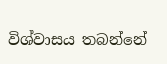විශ්වාසය තබන්නේ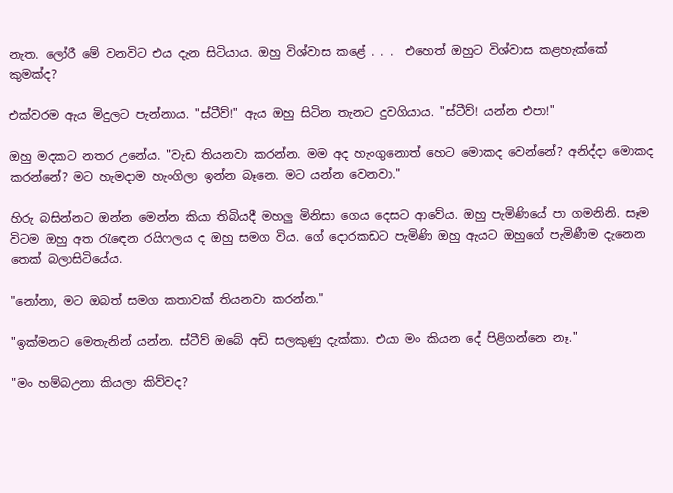නැත. ලෝරී මේ වනවිට එය දැන සිටියාය. ඔහු විශ්වාස කළේ . . .  එහෙත් ඔහුට විශ්වාස කළහැක්කේ කුමක්ද?

එක්වරම ඇය මිදුලට පැන්නාය. "ස්ටීව්!" ඇය ඔහු සිටින තැනට දුවගියාය. "ස්ටීව්! යන්න එපා!"

ඔහු මදකට නතර උනේය. "වැඩ තියනවා කරන්න. මම අද හැංගුනොත් හෙට මොකද වෙන්නේ? අනිද්දා මොකද කරන්නේ? මට හැමදාම හැංගිලා ඉන්න බෑනෙ. මට යන්න වෙනවා."

හිරු බසින්නට ඔන්න මෙන්න කියා තිබියදී මහලු මිනිසා ගෙය දෙසට ආවේය. ඔහු පැමිණියේ පා ගමනිනි. සෑම විටම ඔහු අත රැඳෙන රයිෆලය ද ඔහු සමග විය. ගේ දොරකඩට පැමිණි ඔහු ඇයට ඔහුගේ පැමිණීම දැනෙන තෙක් බලාසිටියේය.

"නෝනා, මට ඔබත් සමග කතාවක් තියනවා කරන්න."

"ඉක්මනට මෙතැනින් යන්න. ස්ටීව් ඔබේ අඩි සලකුණු දැක්කා. එයා මං කියන දේ පිළිගන්නෙ නෑ."

"මං හම්බඋනා කියලා කිව්වද?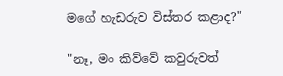මගේ හැඩරුව විස්තර කළාද?"

"නෑ, මං කිව්වේ කවුරුවත්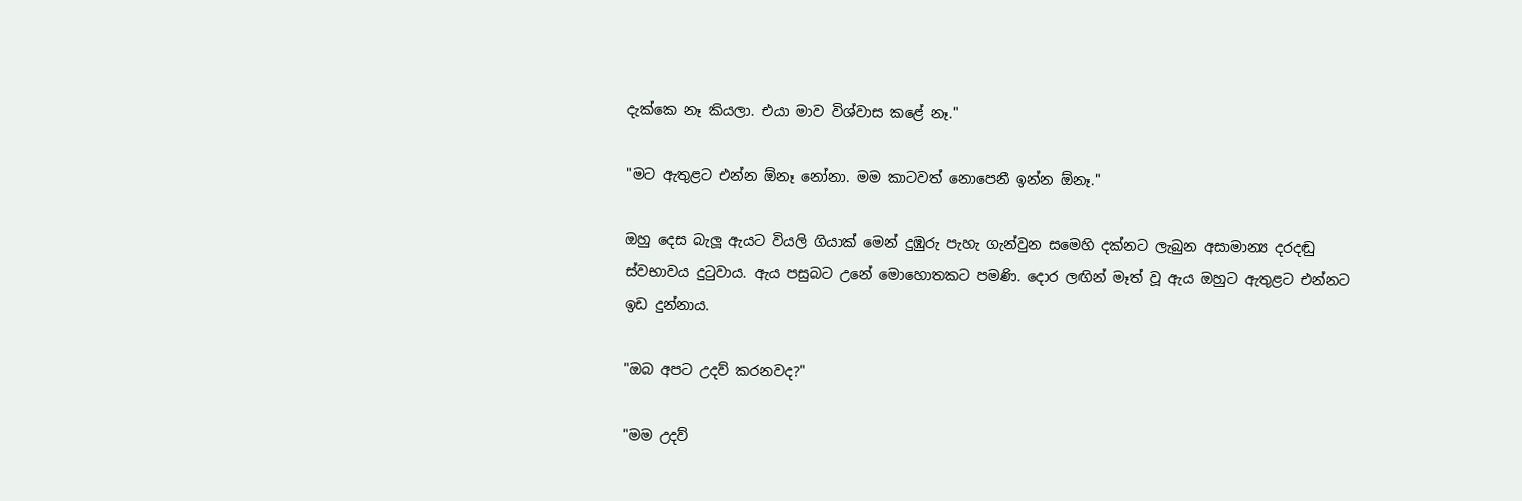දැක්කෙ නෑ කියලා. එයා මාව විශ්වාස කළේ නෑ."

"මට ඇතුළට එන්න ඕනෑ නෝනා. මම කාටවත් නොපෙනී ඉන්න ඕනෑ."

ඔහු දෙස බැලූ ඇයට වියලි ගියාක් මෙන් දුඹුරු පැහැ ගැන්වුන සමෙහි දක්නට ලැබුන අසාමාන්‍ය දරදඬු ස්වභාවය දුටුවාය. ඇය පසුබට උනේ මොහොතකට පමණි. දොර ලඟින් මෑත් වූ ඇය ඔහුට ඇතුළට එන්නට ඉඩ දුන්නාය.

"ඔබ අපට උදව් කරනවද?"

"මම උදව්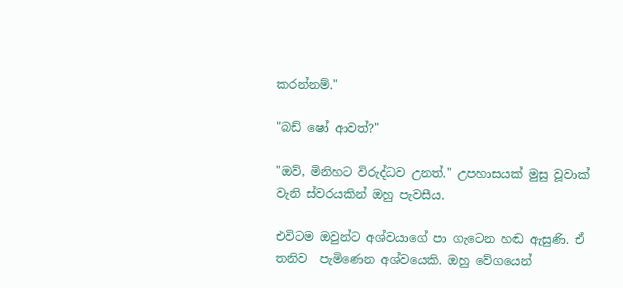කරන්නම්."

"බඩ් ෂෝ ආවත්?"

"ඔව්, මිනිහට විරුද්ධව උනත්." උපහාසයක් මුසු වූවාක් වැනි ස්වරයකින් ඔහු පැවසීය.

එවිටම ඔවුන්ට අශ්වයාගේ පා ගැටෙන හඬ ඇසුණි. ඒ තනිව  පැමිණෙන අශ්වයෙකි. ඔහු වේගයෙන්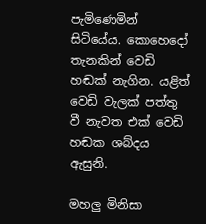පැමිණෙමින් සිටියේය. කොහෙදෝ තැනකින් වෙඩි හඬක් නැගින. යළිත් වෙඩි වැලක් පත්තු වී නැවත එක් වෙඩි හඬක ශබ්දය ඇසුනි.

මහලු මිනිසා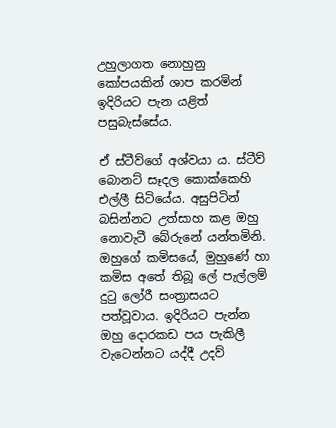උහුලාගත නොහුනු කෝපයකින් ශාප කරමින් ඉදිරියට පැන යළිත් පසුබැස්සේය.

ඒ ස්ටීව්ගේ අශ්වයා ය. ස්ටීව් බොනට් සෑදල කොක්කෙහි එල්ලී සිටියේය. අසුපිටින් බසින්නට උත්සාහ කළ ඔහු නොවැටී බේරුනේ යන්තමිනි. ඔහුගේ කමිසයේ, මුහුණේ හා කමිස අතේ තිබූ ලේ පැල්ලම් දුටු ලෝරී සංත්‍රාසයට පත්වූවාය. ඉදිරියට පැන්න ඔහු දොරකඩ පය පැකිලී වැටෙන්නට යද්දී උදව්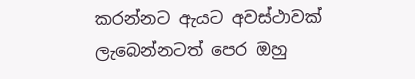කරන්නට ඇයට අවස්ථාවක් ලැබෙන්නටත් පෙර ඔහු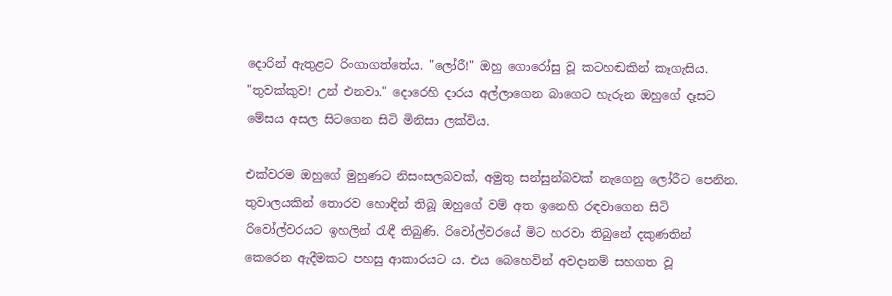දොරින් ඇතුළට රිංගාගත්තේය. "ලෝරී!" ඔහු ගොරෝසු වූ කටහඬකින් කෑගැසිය. "තුවක්කුව! උන් එනවා." දොරෙහි දාරය අල්ලාගෙන බාගෙට හැරුන ඔහුගේ දෑසට මේසය අසල සිටගෙන සිටි මිනිසා ලක්විය.

එක්වරම ඔහුගේ මුහුණට නිසංසලබවක්, අමුතු සන්සුන්බවක් නැගෙනු ලෝරීට පෙනින. තුවාලයකින් තොරව හොඳින් තිබූ ඔහුගේ වම් අත ඉනෙහි රඳවාගෙන සිටි රිවෝල්වරයට ඉහලින් රැඳී තිබුණි. රිවෝල්වරයේ මිට හරවා තිබුනේ දකුණතින් කෙරෙන ඇදීමකට පහසු ආකාරයට ය. එය බෙහෙවින් අවදානම් සහගත වූ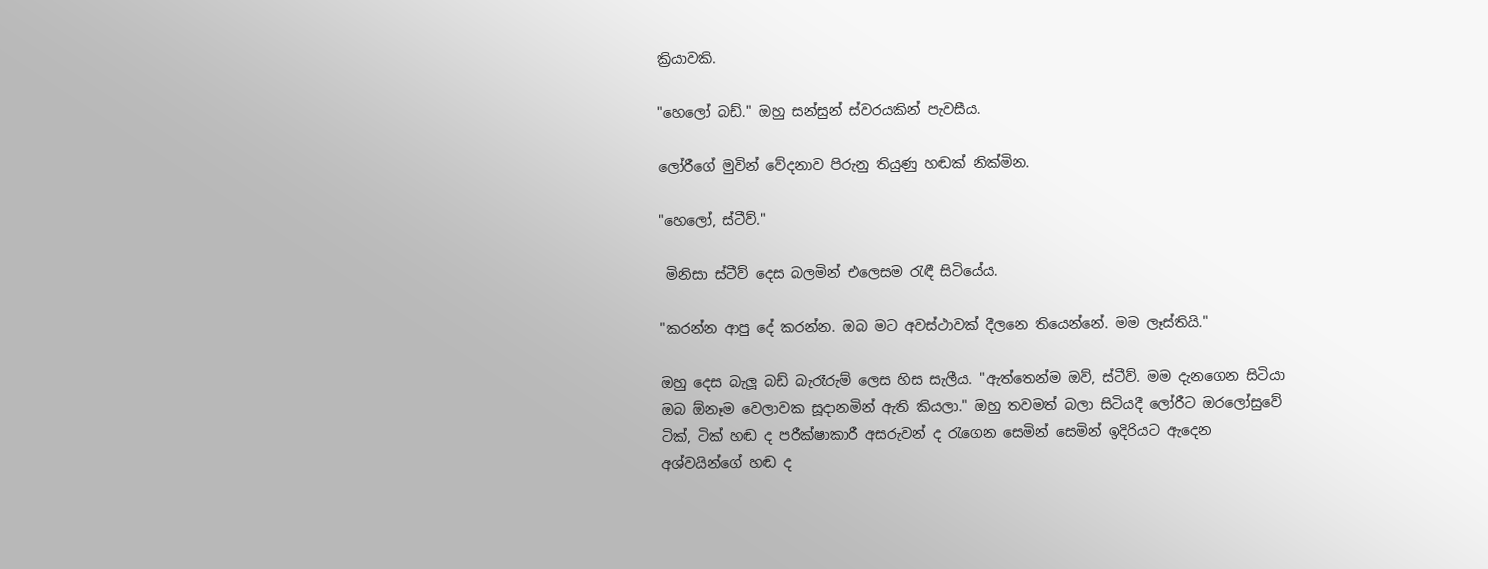ක්‍රියාවකි.

"හෙලෝ බඩ්." ඔහු සන්සුන් ස්වරයකින් පැවසීය.

ලෝරීගේ මුවින් වේදනාව පිරුනු තියුණු හඬක් නික්මින.

"හෙලෝ, ස්ටීව්."

 මිනිසා ස්ටීව් දෙස බලමින් එලෙසම රැඳී සිටියේය.

"කරන්න ආපු දේ කරන්න. ඔබ මට අවස්ථාවක් දීලනෙ තියෙන්නේ. මම ලෑස්තියි."

ඔහු දෙස බැලූ බඩ් බැරෑරුම් ලෙස හිස සැලීය. "ඇත්තෙන්ම ඔව්, ස්ටීව්. මම දැනගෙන සිටියා ඔබ ඕනෑම වෙලාවක සූදානමින් ඇති කියලා." ඔහු තවමත් බලා සිටියදී ලෝරීට ඔරලෝසුවේ ටික්, ටික් හඬ ද පරීක්ෂාකාරී අසරුවන් ද රැගෙන සෙමින් සෙමින් ඉදිරියට ඇදෙන අශ්වයින්ගේ හඬ ද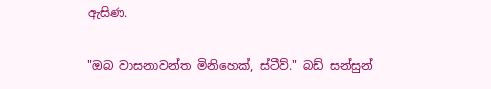ඇසිණ.

"ඔබ වාසනාවන්ත මිනිහෙක්, ස්ටීව්." බඩ් සන්සුන්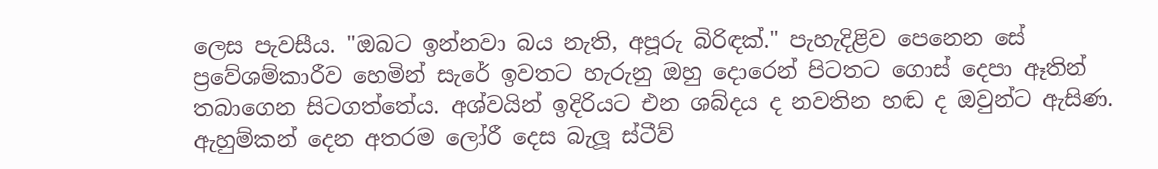ලෙස පැවසීය. "ඔබට ඉන්නවා බය නැති, අපූරු බිරිඳක්." පැහැදිළිව පෙනෙන සේ ප්‍රවේශම්කාරීව හෙමින් සැරේ ඉවතට හැරුනු ඔහු දොරෙන් පිටතට ගොස් දෙපා ඈතින් තබාගෙන සිටගත්තේය. අශ්වයින් ඉදිරියට එන ශබ්දය ද නවතින හඬ ද ඔවුන්ට ඇසිණ. ඇහුම්කන් දෙන අතරම ලෝරී දෙස බැලූ ස්ටීව්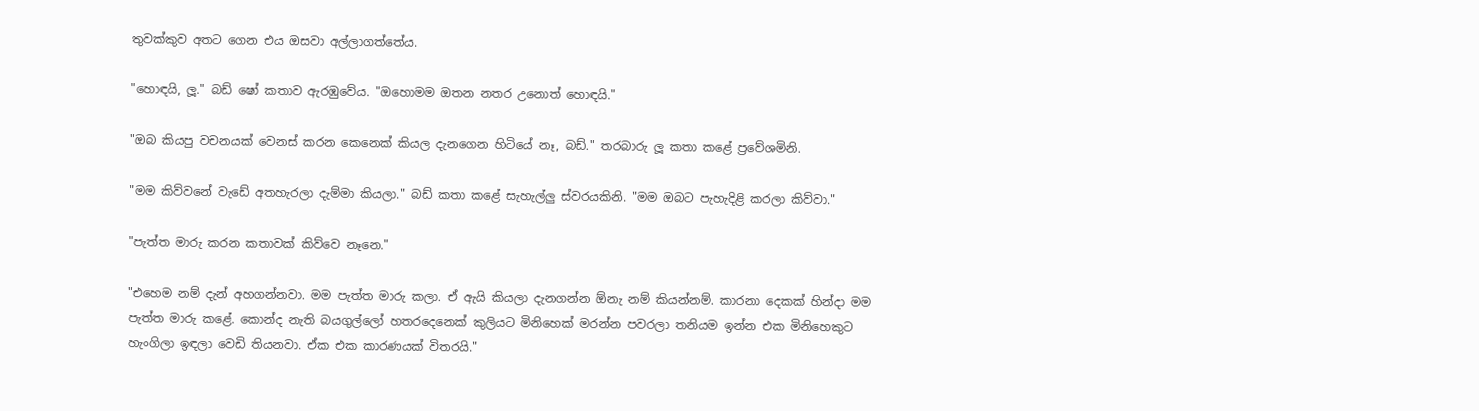තුවක්කුව අතට ගෙන එය ඔසවා අල්ලාගත්තේය.

"හොඳයි, ලූ." බඩ් ෂෝ කතාව ඇරඹුවේය. "ඔහොමම ඔතන නතර උනොත් හොඳයි."

"ඔබ කියපු වචනයක් වෙනස් කරන කෙනෙක් කියල දැනගෙන හිටියේ නෑ, බඩ්." තරබාරු ලූ කතා කළේ ප්‍රවේශමිනි.

"මම කිව්වනේ වැඩේ අතහැරලා දැම්මා කියලා." බඩ් කතා කළේ සැහැල්ලු ස්වරයකිනි. "මම ඔබට පැහැදිළි කරලා කිව්වා."

"පැත්ත මාරු කරන කතාවක් කිව්වෙ නෑනෙ."

"එහෙම නම් දැන් අහගන්නවා. මම පැත්ත මාරු කලා. ඒ ඇයි කියලා දැනගන්න ඕනැ නම් කියන්නම්. කාරනා දෙකක් හින්දා මම පැත්ත මාරු කළේ. කොන්ද නැති බයගුල්ලෝ හතරදෙනෙක් කුලියට මිනිහෙක් මරන්න පවරලා තනියම ඉන්න එක මිනිහෙකුට හැංගිලා ඉඳලා වෙඩි තියනවා. ඒක එක කාරණයක් විතරයි."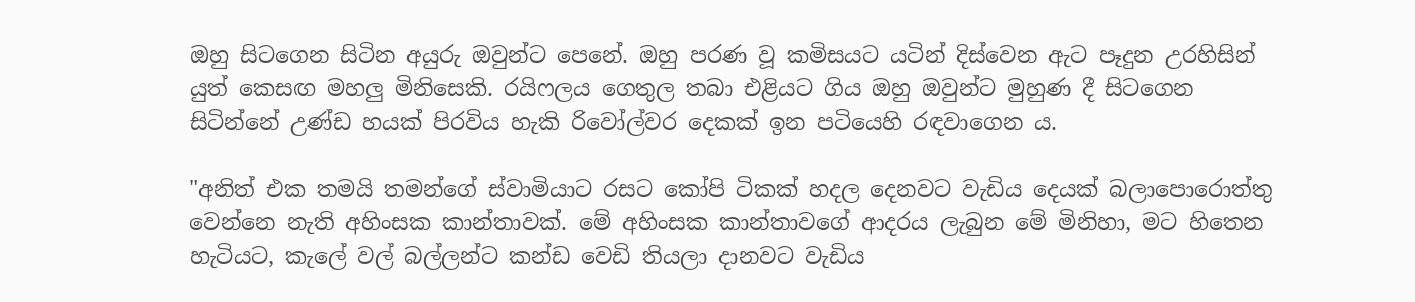ඔහු සිටගෙන සිටින අයුරු ඔවුන්ට පෙනේ. ඔහු පරණ වූ කමිසයට යටින් දිස්වෙන ඇට පෑදුන උරහිසින් යුත් කෙසඟ මහලු මිනිසෙකි. රයිෆලය ගෙතුල තබා එළියට ගිය ඔහු ඔවුන්ට මුහුණ දී සිටගෙන සිටින්නේ උණ්ඩ හයක් පිරවිය හැකි රිවෝල්වර දෙකක් ඉන පටියෙහි රඳවාගෙන ය.

"අනිත් එක තමයි තමන්ගේ ස්වාමියාට රසට කෝපි ටිකක් හදල දෙනවට වැඩිය දෙයක් බලාපොරොත්තු වෙන්නෙ නැති අහිංසක කාන්තාවක්. මේ අහිංසක කාන්තාවගේ ආදරය ලැබුන මේ මිනිහා, මට හිතෙන හැටියට, කැලේ වල් බල්ලන්ට කන්ඩ වෙඩි තියලා දානවට වැඩිය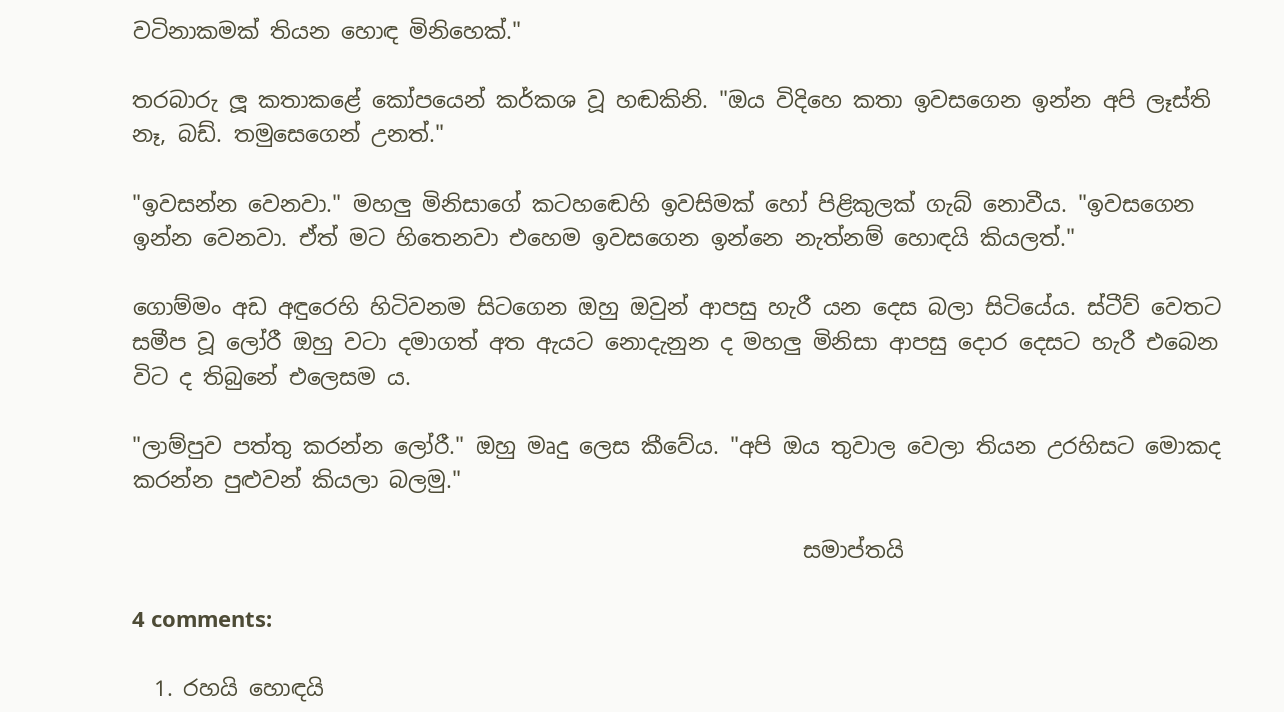වටිනාකමක් තියන හොඳ මිනිහෙක්."

තරබාරු ලූ කතාකළේ කෝපයෙන් කර්කශ වූ හඬකිනි. "ඔය විදිහෙ කතා ඉවසගෙන ඉන්න අපි ලෑස්ති නෑ, බඩ්. තමුසෙගෙන් උනත්."

"ඉවසන්න වෙනවා." මහලු මිනිසාගේ කටහඬෙහි ඉවසිමක් හෝ පිළිකුලක් ගැබ් නොවීය. "ඉවසගෙන ඉන්න වෙනවා. ඒත් මට හිතෙනවා එහෙම ඉවසගෙන ඉන්නෙ නැත්නම් හොඳයි කියලත්."

ගොම්මං අඩ අඳුරෙහි හිටිවනම සිටගෙන ඔහු ඔවුන් ආපසු හැරී යන දෙස බලා සිටියේය. ස්ටීව් වෙතට සමීප වූ ලෝරී ඔහු වටා දමාගත් අත ඇයට නොදැනුන ද මහලු මිනිසා ආපසු දොර දෙසට හැරී එබෙන විට ද තිබුනේ එලෙසම ය.

"ලාම්පුව පත්තු කරන්න ලෝරී." ඔහු මෘදු ලෙස කීවේය. "අපි ඔය තුවාල වෙලා තියන උරහිසට මොකද කරන්න පුළුවන් කියලා බලමු."

                                                             සමාප්තයි

4 comments:

  1. රහයි හොඳයි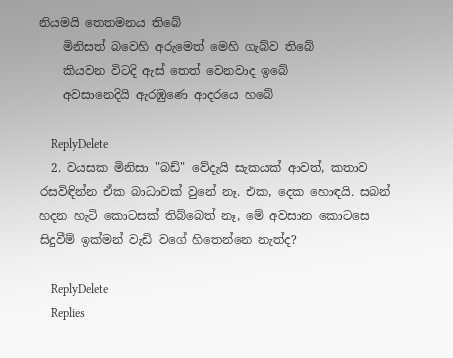නියමයි තෙතමනය තිබේ
    මිනිසත් බවෙහි අරුමෙත් මෙහි ගැබ්ව තිබේ
    කියවන විටදි ඇස් තෙත් වෙනවාද ඉබේ
    අවසානෙදියි ඇරඹුණෙ ආදරයෙ හබේ

    ReplyDelete
  2. වයසක මිනිසා "බඩ්" වේදැයි සැකයක් ආවත්, කතාව රසවිඳින්න ඒක බාධාවක් වුනේ නෑ. එක, දෙක හොඳයි. සබන් හදන හැටි කොටසක් තිබ්බෙත් නෑ, මේ අවසාන කොටසෙ සිදුවීම් ඉක්මන් වැඩි වගේ හිතෙන්නෙ නැත්ද?

    ReplyDelete
    Replies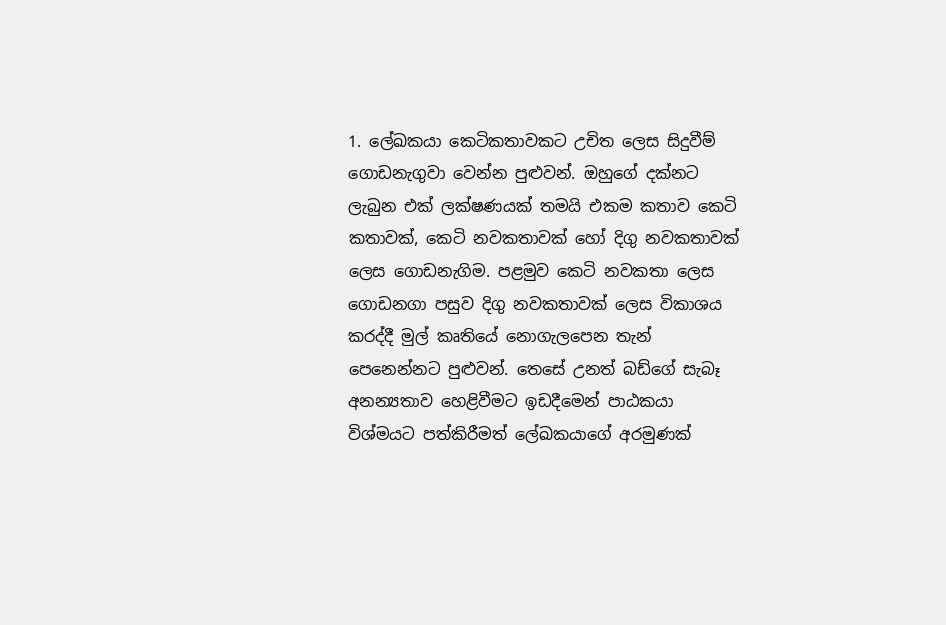1. ලේඛකයා කෙටිකතාවකට උචිත ලෙස සිදුවීම් ගොඩනැගුවා වෙන්න පුළුවන්. ඔහුගේ දක්නට ලැබුන එක් ලක්ෂණයක් තමයි එකම කතාව කෙටි කතාවක්, කෙටි නවකතාවක් හෝ දිගු නවකතාවක් ලෙස ගොඩනැගිම. පළමුව කෙටි නවකතා ලෙස ගොඩනගා පසුව දිගු නවකතාවක් ලෙස විකාශය කරද්දී මුල් කෘතියේ නොගැලපෙන තැන් පෙනෙන්නට පුළුවන්. තෙසේ උනත් බඩ්ගේ සැබෑ අනන්‍යතාව හෙළිවීමට ඉඩදීමෙන් පාඨකයා විශ්මයට පත්කිරීමත් ලේඛකයාගේ අරමුණක්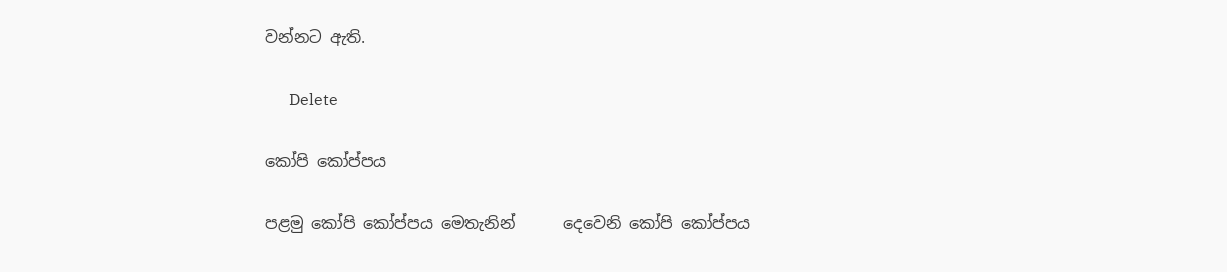වන්නට ඇති.

      Delete

කෝපි කෝප්පය

පළමු කෝපි කෝප්පය මෙතැනින්     ‍ දෙවෙනි කෝපි කෝප්පය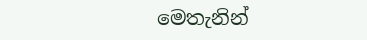මෙතැනින්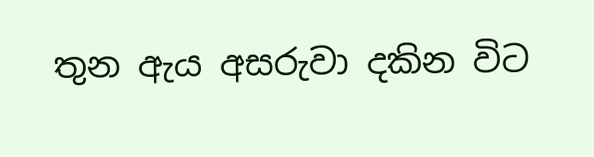තුන ඇය අසරුවා දකින විට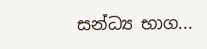සන්ධ්‍ය භාග...